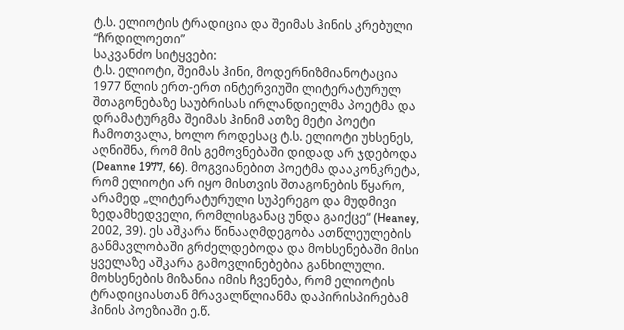ტ.ს. ელიოტის ტრადიცია და შეიმას ჰინის კრებული “ჩრდილოეთი”
საკვანძო სიტყვები:
ტ.ს. ელიოტი, შეიმას ჰინი, მოდერნიზმიანოტაცია
1977 წლის ერთ-ერთ ინტერვიუში ლიტერატურულ შთაგონებაზე საუბრისას ირლანდიელმა პოეტმა და დრამატურგმა შეიმას ჰინიმ ათზე მეტი პოეტი ჩამოთვალა, ხოლო როდესაც ტ.ს. ელიოტი უხსენეს, აღნიშნა, რომ მის გემოვნებაში დიდად არ ჯდებოდა (Deanne 1977, 66). მოგვიანებით პოეტმა დააკონკრეტა, რომ ელიოტი არ იყო მისთვის შთაგონების წყარო, არამედ „ლიტერატურული სუპერეგო და მუდმივი ზედამხედველი, რომლისგანაც უნდა გაიქცე“ (Heaney, 2002, 39). ეს აშკარა წინააღმდეგობა ათწლეულების განმავლობაში გრძელდებოდა და მოხსენებაში მისი ყველაზე აშკარა გამოვლინებებია განხილული. მოხსენების მიზანია იმის ჩვენება, რომ ელიოტის ტრადიციასთან მრავალწლიანმა დაპირისპირებამ ჰინის პოეზიაში ე.წ.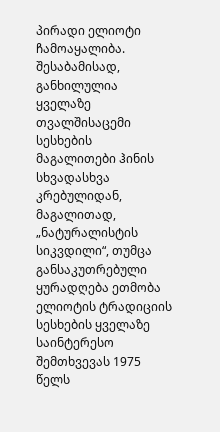პირადი ელიოტი ჩამოაყალიბა. შესაბამისად, განხილულია ყველაზე თვალშისაცემი სესხების მაგალითები ჰინის სხვადასხვა კრებულიდან, მაგალითად, „ნატურალისტის სიკვდილი“, თუმცა განსაკუთრებული ყურადღება ეთმობა ელიოტის ტრადიციის სესხების ყველაზე საინტერესო შემთხვევას 1975 წელს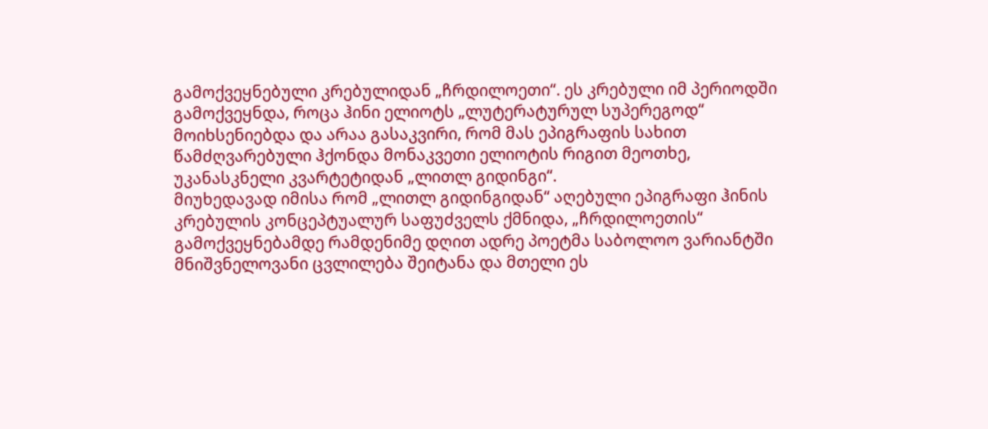გამოქვეყნებული კრებულიდან „ჩრდილოეთი“. ეს კრებული იმ პერიოდში გამოქვეყნდა, როცა ჰინი ელიოტს „ლუტერატურულ სუპერეგოდ“ მოიხსენიებდა და არაა გასაკვირი, რომ მას ეპიგრაფის სახით წამძღვარებული ჰქონდა მონაკვეთი ელიოტის რიგით მეოთხე, უკანასკნელი კვარტეტიდან „ლითლ გიდინგი“.
მიუხედავად იმისა რომ „ლითლ გიდინგიდან“ აღებული ეპიგრაფი ჰინის კრებულის კონცეპტუალურ საფუძველს ქმნიდა, „ჩრდილოეთის“ გამოქვეყნებამდე რამდენიმე დღით ადრე პოეტმა საბოლოო ვარიანტში მნიშვნელოვანი ცვლილება შეიტანა და მთელი ეს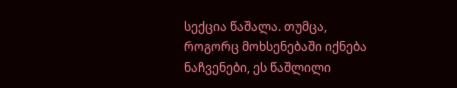სექცია წაშალა. თუმცა, როგორც მოხსენებაში იქნება ნაჩვენები, ეს წაშლილი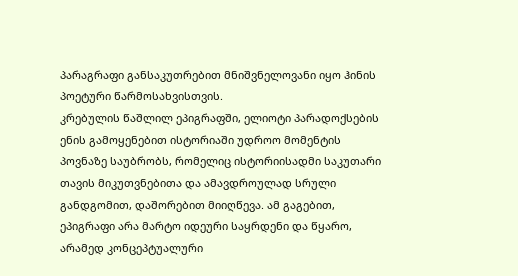პარაგრაფი განსაკუთრებით მნიშვნელოვანი იყო ჰინის პოეტური წარმოსახვისთვის.
კრებულის წაშლილ ეპიგრაფში, ელიოტი პარადოქსების ენის გამოყენებით ისტორიაში უდროო მომენტის პოვნაზე საუბრობს, რომელიც ისტორიისადმი საკუთარი თავის მიკუთვნებითა და ამავდროულად სრული განდგომით, დაშორებით მიიღწევა. ამ გაგებით, ეპიგრაფი არა მარტო იდეური საყრდენი და წყარო, არამედ კონცეპტუალური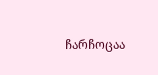ჩარჩოცაა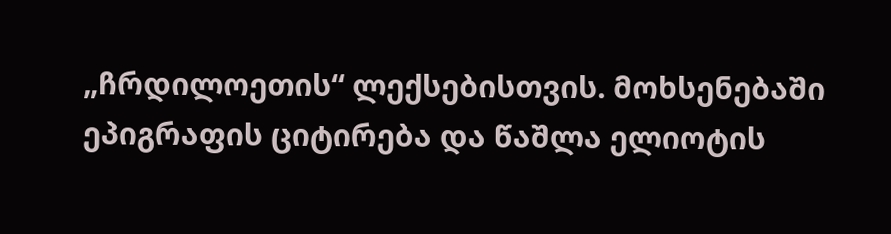„ჩრდილოეთის“ ლექსებისთვის. მოხსენებაში ეპიგრაფის ციტირება და წაშლა ელიოტის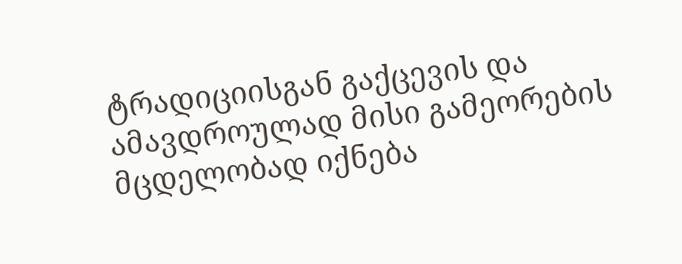ტრადიციისგან გაქცევის და ამავდროულად მისი გამეორების მცდელობად იქნება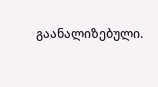გაანალიზებული.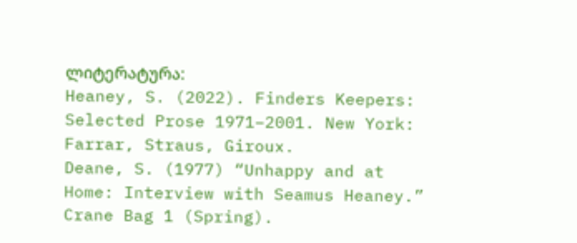ლიტერატურა:
Heaney, S. (2022). Finders Keepers: Selected Prose 1971–2001. New York: Farrar, Straus, Giroux.
Deane, S. (1977) “Unhappy and at Home: Interview with Seamus Heaney.” Crane Bag 1 (Spring).